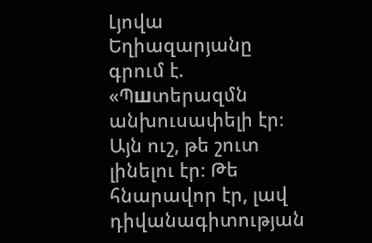Լյովա Եղիազարյանը գրում է. «Պшտերազմն անխուսափելի էր։ Այն ուշ, թե շուտ լինելու էր։ Թե հնարավոր էր, լավ դիվանագիտության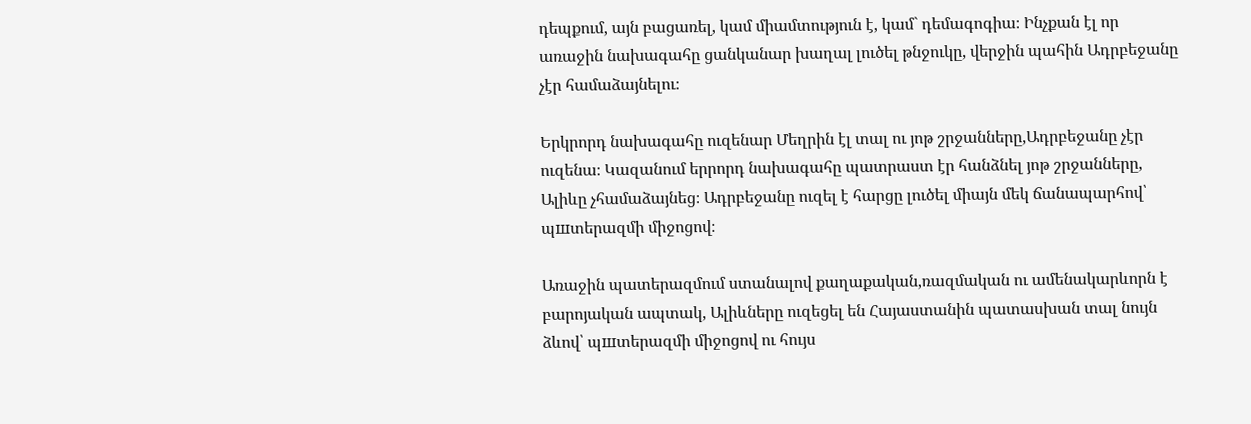դեպքում, այն բացառել, կամ միամտություն է, կամ` դեմագոգիա։ Ինչքան էլ որ առաջին նախագահը ցանկանար խաղալ լուծել թնջուկը, վերջին պահին Ադրբեջանը չէր համաձայնելու։

Երկրորդ նախագահը ուզենար Մեղրին էլ տալ ու յոթ շրջանները,Ադրբեջանը չէր ուզենա։ Կազանում երրորդ նախագահը պատրաստ էր հանձնել յոթ շրջանները, Ալիևը չհամաձայնեց։ Ադրբեջանը ուզել է հարցը լուծել միայն մեկ ճանապարհով՝ պшտերազմի միջոցով։

Առաջին պատերազմում ստանալով քաղաքական,ռազմական ու ամենակարևորն է բարոյական ապտակ, Ալիևները ուզեցել են Հայաստանին պատասխան տալ նույն ձևով՝ պшտերազմի միջոցով ու հույս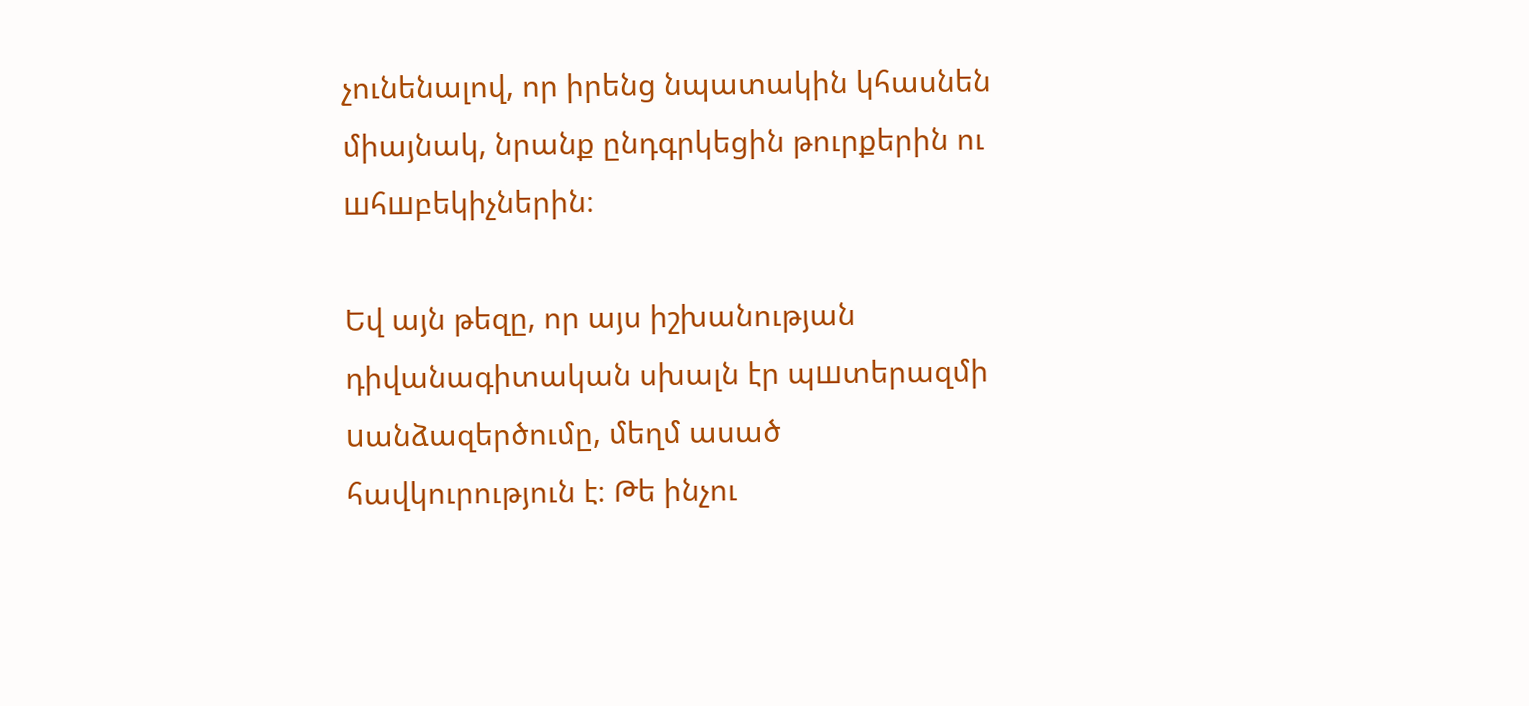չունենալով, որ իրենց նպատակին կհասնեն միայնակ, նրանք ընդգրկեցին թուրքերին ու шհшբեկիչներին։

Եվ այն թեզը, որ այս իշխանության դիվանագիտական սխալն էր պшտերազմի uանձազերծումը, մեղմ ասած հավկուրություն է։ Թե ինչու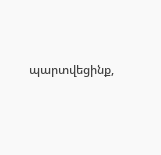պարտվեցինք,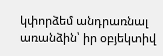կփորձեմ անդրառնալ առանձին՝ իր օբյեկտիվ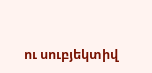ու սուբյեկտիվ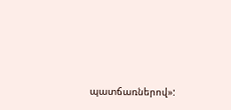պատճառներով»: